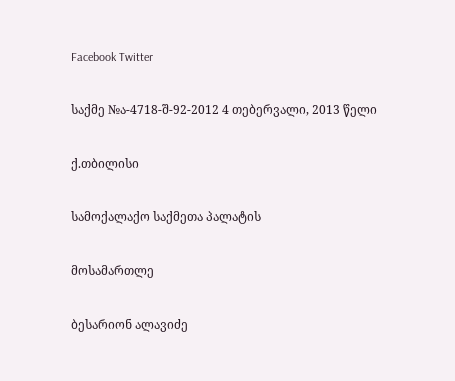Facebook Twitter

საქმე №ა-4718-შ-92-2012 4 თებერვალი, 2013 წელი

ქ.თბილისი

სამოქალაქო საქმეთა პალატის

მოსამართლე

ბესარიონ ალავიძე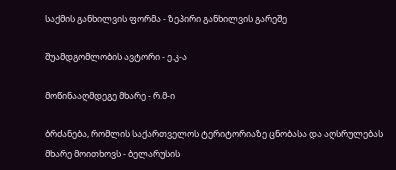საქმის განხილვის ფორმა - ზეპირი განხილვის გარეშე

შუამდგომლობის ავტორი - ე.კ-ა

მოწინააღმდეგე მხარე - რ.მ-ი

ბრძანება, რომლის საქართველოს ტერიტორიაზე ცნობასა და აღსრულებას მხარე მოითხოვს - ბელარუსის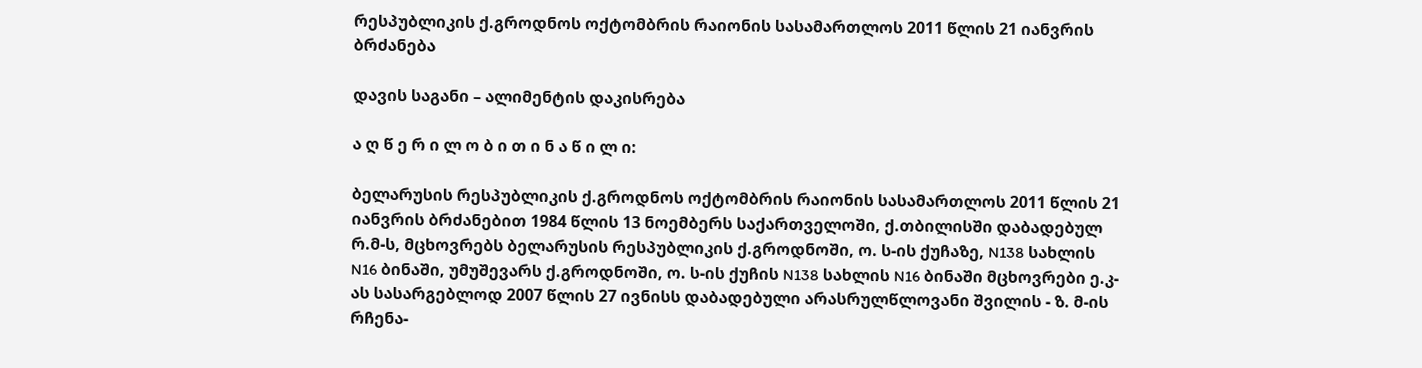რესპუბლიკის ქ.გროდნოს ოქტომბრის რაიონის სასამართლოს 2011 წლის 21 იანვრის ბრძანება

დავის საგანი – ალიმენტის დაკისრება

ა ღ წ ე რ ი ლ ო ბ ი თ ი ნ ა წ ი ლ ი:

ბელარუსის რესპუბლიკის ქ.გროდნოს ოქტომბრის რაიონის სასამართლოს 2011 წლის 21 იანვრის ბრძანებით 1984 წლის 13 ნოემბერს საქართველოში, ქ.თბილისში დაბადებულ რ.მ-ს, მცხოვრებს ბელარუსის რესპუბლიკის ქ.გროდნოში, ო. ს-ის ქუჩაზე, N138 სახლის N16 ბინაში, უმუშევარს ქ.გროდნოში, ო. ს-ის ქუჩის N138 სახლის N16 ბინაში მცხოვრები ე.კ-ას სასარგებლოდ 2007 წლის 27 ივნისს დაბადებული არასრულწლოვანი შვილის - ზ. მ-ის რჩენა-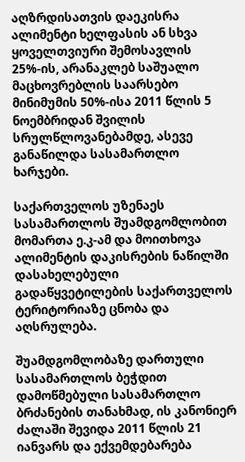აღზრდისათვის დაეკისრა ალიმენტი ხელფასის ან სხვა ყოველთვიური შემოსავლის 25%-ის, არანაკლებ საშუალო მაცხოვრებლის საარსებო მინიმუმის 50%-ისა 2011 წლის 5 ნოემბრიდან შვილის სრულწლოვანებამდე, ასევე განაწილდა სასამართლო ხარჯები.

საქართველოს უზენაეს სასამართლოს შუამდგომლობით მომართა ე.კ-ამ და მოითხოვა ალიმენტის დაკისრების ნაწილში დასახელებული გადაწყვეტილების საქართველოს ტერიტორიაზე ცნობა და აღსრულება.

შუამდგომლობაზე დართული სასამართლოს ბეჭდით დამოწმებული სასამართლო ბრძანების თანახმად, ის კანონიერ ძალაში შევიდა 2011 წლის 21 იანვარს და ექვემდებარება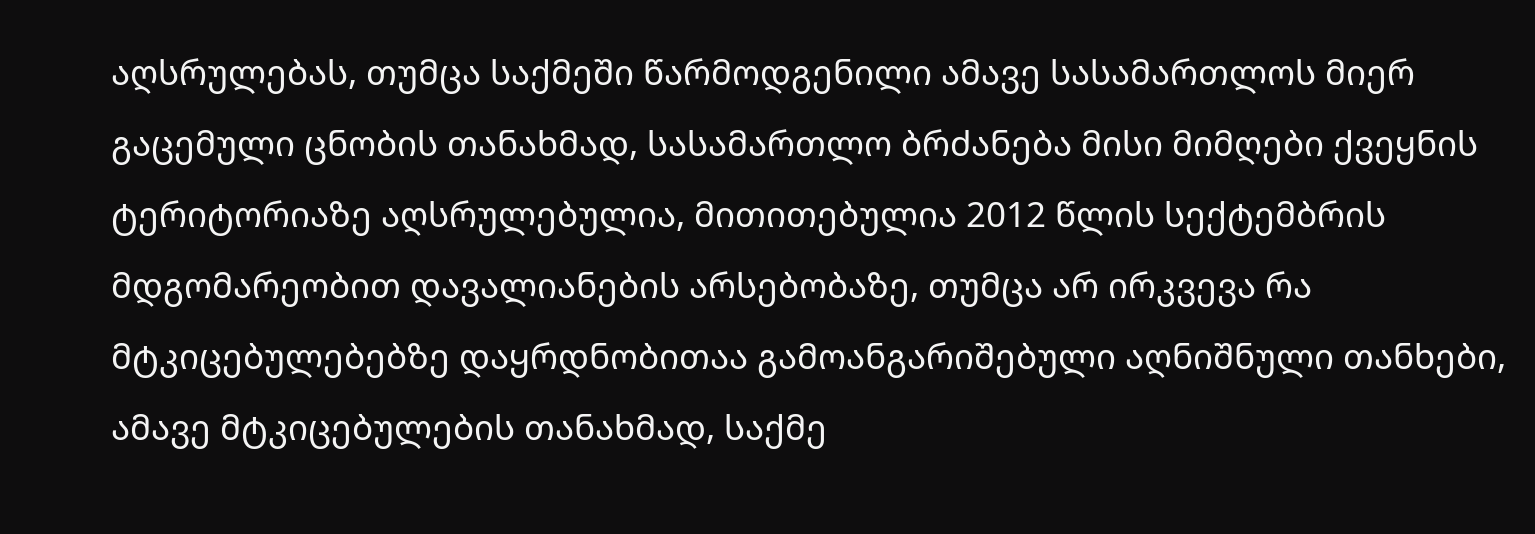აღსრულებას, თუმცა საქმეში წარმოდგენილი ამავე სასამართლოს მიერ გაცემული ცნობის თანახმად, სასამართლო ბრძანება მისი მიმღები ქვეყნის ტერიტორიაზე აღსრულებულია, მითითებულია 2012 წლის სექტემბრის მდგომარეობით დავალიანების არსებობაზე, თუმცა არ ირკვევა რა მტკიცებულებებზე დაყრდნობითაა გამოანგარიშებული აღნიშნული თანხები, ამავე მტკიცებულების თანახმად, საქმე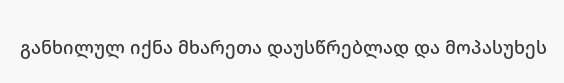განხილულ იქნა მხარეთა დაუსწრებლად და მოპასუხეს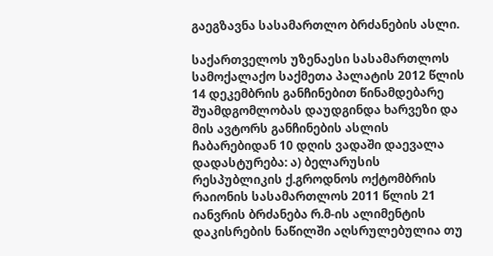გაეგზავნა სასამართლო ბრძანების ასლი.

საქართველოს უზენაესი სასამართლოს სამოქალაქო საქმეთა პალატის 2012 წლის 14 დეკემბრის განჩინებით წინამდებარე შუამდგომლობას დაუდგინდა ხარვეზი და მის ავტორს განჩინების ასლის ჩაბარებიდან 10 დღის ვადაში დაევალა დადასტურება: ა) ბელარუსის რესპუბლიკის ქ.გროდნოს ოქტომბრის რაიონის სასამართლოს 2011 წლის 21 იანვრის ბრძანება რ.მ-ის ალიმენტის დაკისრების ნაწილში აღსრულებულია თუ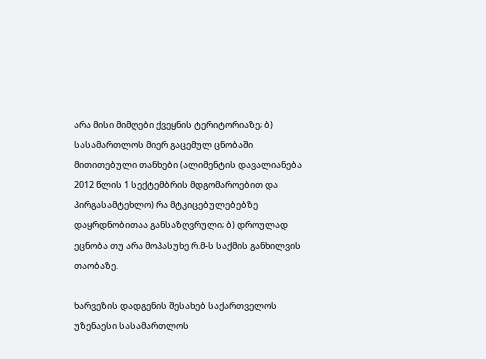არა მისი მიმღები ქვეყნის ტერიტორიაზე; ბ) სასამართლოს მიერ გაცემულ ცნობაში მითითებული თანხები (ალიმენტის დავალიანება 2012 წლის 1 სექტემბრის მდგომაროებით და პირგასამტეხლო) რა მტკიცებულებებზე დაყრდნობითაა განსაზღვრული; ბ) დროულად ეცნობა თუ არა მოპასუხე რ.მ-ს საქმის განხილვის თაობაზე.

ხარვეზის დადგენის შესახებ საქართველოს უზენაესი სასამართლოს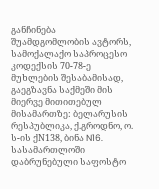განჩინება შუამდგომლობის ავტორს, სამოქალაქო საპროცესო კოდექსის 70-78-ე მუხლების შესაბამისად, გაეგზავნა საქმეში მის მიერვე მითითებულ მისამართზე: ბელარუსის რესპუბლიკა, ქ.გროდნო, ო. ს-ის ქN138, ბინა N16. სასამართლოში დაბრუნებული საფოსტო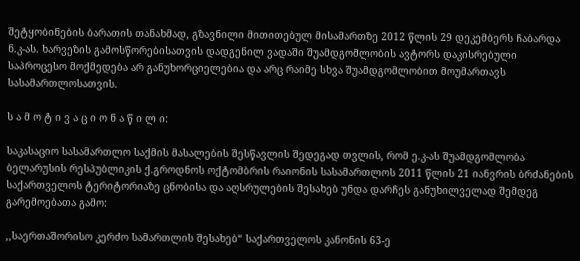შეტყობინების ბარათის თანახმად, გზავნილი მითითებულ მისამართზე 2012 წლის 29 დეკემბერს ჩაბარდა ნ.კ-ას. ხარვეზის გამოსწორებისათვის დადგენილ ვადაში შუამდგომლობის ავტორს დაკისრებული საპროცესო მოქმედება არ განუხორციელებია და არც რაიმე სხვა შუამდგომლობით მოუმართავს სასამართლოსათვის.

ს ა მ ო ტ ი ვ ა ც ი ო ნ ა წ ი ლ ი:

საკასაციო სასამართლო საქმის მასალების შესწავლის შედეგად თვლის, რომ ე.კ-ას შუამდგომლობა ბელარუსის რესპუბლიკის ქ.გროდნოს ოქტომბრის რაიონის სასამართლოს 2011 წლის 21 იანვრის ბრძანების საქართველოს ტერიტორიაზე ცნობისა და აღსრულების შესახებ უნდა დარჩეს განუხილველად შემდეგ გარემოებათა გამო:

,,საერთაშორისო კერძო სამართლის შესახებ“ საქართველოს კანონის 63-ე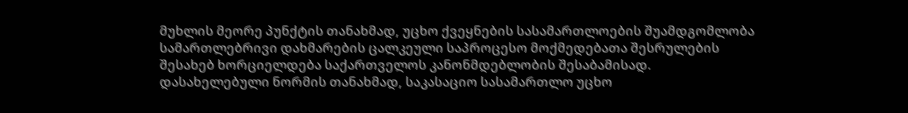მუხლის მეორე პუნქტის თანახმად, უცხო ქვეყნების სასამართლოების შუამდგომლობა სამართლებრივი დახმარების ცალკეული საპროცესო მოქმედებათა შესრულების შესახებ ხორციელდება საქართველოს კანონმდებლობის შესაბამისად. დასახელებული ნორმის თანახმად, საკასაციო სასამართლო უცხო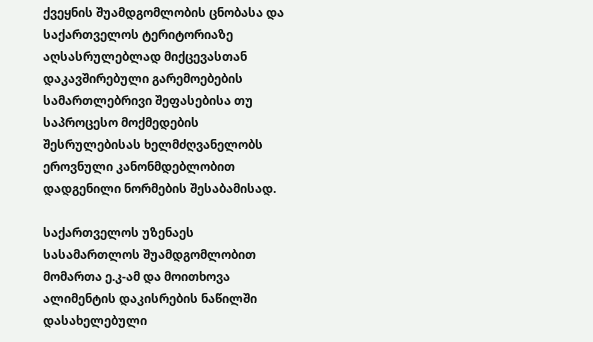ქვეყნის შუამდგომლობის ცნობასა და საქართველოს ტერიტორიაზე აღსასრულებლად მიქცევასთან დაკავშირებული გარემოებების სამართლებრივი შეფასებისა თუ საპროცესო მოქმედების შესრულებისას ხელმძღვანელობს ეროვნული კანონმდებლობით დადგენილი ნორმების შესაბამისად.

საქართველოს უზენაეს სასამართლოს შუამდგომლობით მომართა ე.კ-ამ და მოითხოვა ალიმენტის დაკისრების ნაწილში დასახელებული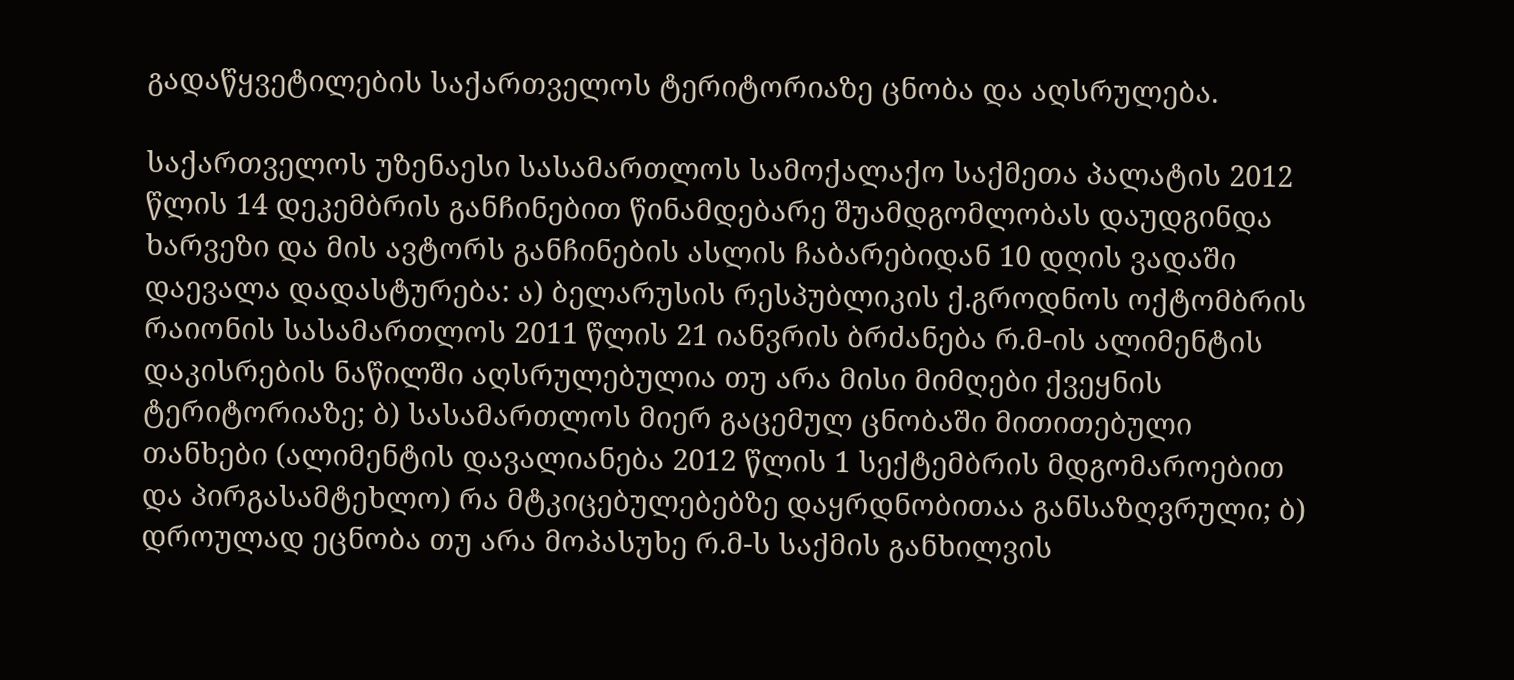გადაწყვეტილების საქართველოს ტერიტორიაზე ცნობა და აღსრულება.

საქართველოს უზენაესი სასამართლოს სამოქალაქო საქმეთა პალატის 2012 წლის 14 დეკემბრის განჩინებით წინამდებარე შუამდგომლობას დაუდგინდა ხარვეზი და მის ავტორს განჩინების ასლის ჩაბარებიდან 10 დღის ვადაში დაევალა დადასტურება: ა) ბელარუსის რესპუბლიკის ქ.გროდნოს ოქტომბრის რაიონის სასამართლოს 2011 წლის 21 იანვრის ბრძანება რ.მ-ის ალიმენტის დაკისრების ნაწილში აღსრულებულია თუ არა მისი მიმღები ქვეყნის ტერიტორიაზე; ბ) სასამართლოს მიერ გაცემულ ცნობაში მითითებული თანხები (ალიმენტის დავალიანება 2012 წლის 1 სექტემბრის მდგომაროებით და პირგასამტეხლო) რა მტკიცებულებებზე დაყრდნობითაა განსაზღვრული; ბ) დროულად ეცნობა თუ არა მოპასუხე რ.მ-ს საქმის განხილვის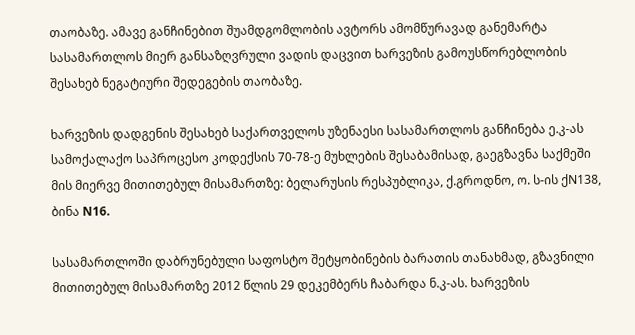თაობაზე. ამავე განჩინებით შუამდგომლობის ავტორს ამომწურავად განემარტა სასამართლოს მიერ განსაზღვრული ვადის დაცვით ხარვეზის გამოუსწორებლობის შესახებ ნეგატიური შედეგების თაობაზე.

ხარვეზის დადგენის შესახებ საქართველოს უზენაესი სასამართლოს განჩინება ე.კ-ას სამოქალაქო საპროცესო კოდექსის 70-78-ე მუხლების შესაბამისად, გაეგზავნა საქმეში მის მიერვე მითითებულ მისამართზე: ბელარუსის რესპუბლიკა, ქ.გროდნო, ო. ს-ის ქN138, ბინა N16.

სასამართლოში დაბრუნებული საფოსტო შეტყობინების ბარათის თანახმად, გზავნილი მითითებულ მისამართზე 2012 წლის 29 დეკემბერს ჩაბარდა ნ.კ-ას. ხარვეზის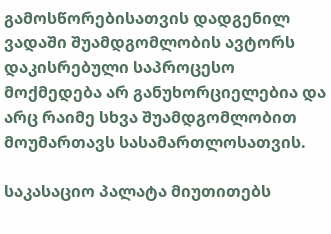გამოსწორებისათვის დადგენილ ვადაში შუამდგომლობის ავტორს დაკისრებული საპროცესო მოქმედება არ განუხორციელებია და არც რაიმე სხვა შუამდგომლობით მოუმართავს სასამართლოსათვის.

საკასაციო პალატა მიუთითებს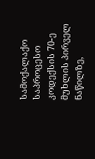სამოქალაქო საპროცესო კოდექსის 70-ე მუხლის პირველ ნაწილზე,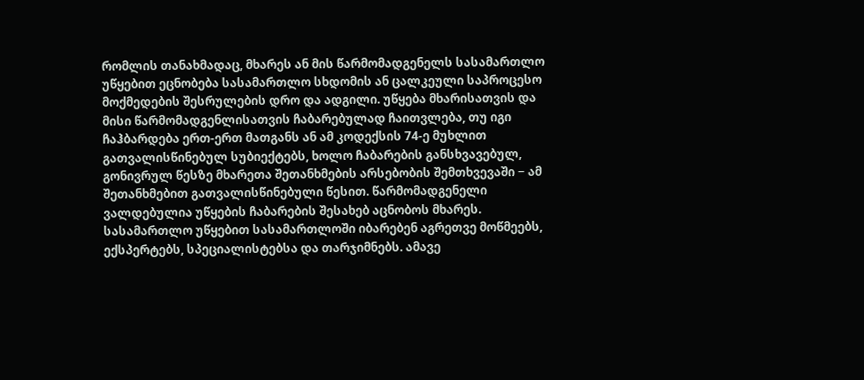რომლის თანახმადაც, მხარეს ან მის წარმომადგენელს სასამართლო უწყებით ეცნობება სასამართლო სხდომის ან ცალკეული საპროცესო მოქმედების შესრულების დრო და ადგილი. უწყება მხარისათვის და მისი წარმომადგენლისათვის ჩაბარებულად ჩაითვლება, თუ იგი ჩაჰბარდება ერთ-ერთ მათგანს ან ამ კოდექსის 74-ე მუხლით გათვალისწინებულ სუბიექტებს, ხოლო ჩაბარების განსხვავებულ, გონივრულ წესზე მხარეთა შეთანხმების არსებობის შემთხვევაში − ამ შეთანხმებით გათვალისწინებული წესით. წარმომადგენელი ვალდებულია უწყების ჩაბარების შესახებ აცნობოს მხარეს. სასამართლო უწყებით სასამართლოში იბარებენ აგრეთვე მოწმეებს, ექსპერტებს, სპეციალისტებსა და თარჯიმნებს. ამავე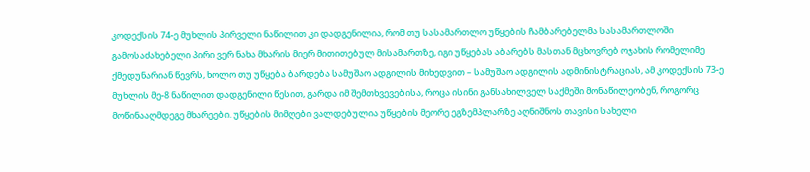კოდექსის 74-ე მუხლის პირველი ნაწილით კი დადგენილია, რომ თუ სასამართლო უწყების ჩამბარებელმა სასამართლოში გამოსაძახებელი პირი ვერ ნახა მხარის მიერ მითითებულ მისამართზე, იგი უწყებას აბარებს მასთან მცხოვრებ ოჯახის რომელიმე ქმედუნარიან წევრს, ხოლო თუ უწყება ბარდება სამუშაო ადგილის მიხედვით – სამუშაო ადგილის ადმინისტრაციას, ამ კოდექსის 73-ე მუხლის მე-8 ნაწილით დადგენილი წესით, გარდა იმ შემთხვევებისა, როცა ისინი განსახილველ საქმეში მონაწილეობენ, როგორც მოწინააღმდეგე მხარეები. უწყების მიმღები ვალდებულია უწყების მეორე ეგზემპლარზე აღნიშნოს თავისი სახელი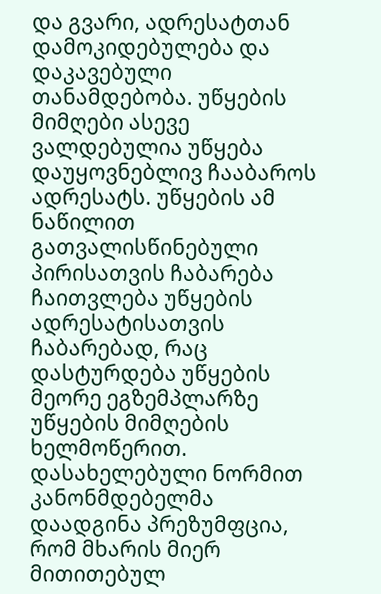და გვარი, ადრესატთან დამოკიდებულება და დაკავებული თანამდებობა. უწყების მიმღები ასევე ვალდებულია უწყება დაუყოვნებლივ ჩააბაროს ადრესატს. უწყების ამ ნაწილით გათვალისწინებული პირისათვის ჩაბარება ჩაითვლება უწყების ადრესატისათვის ჩაბარებად, რაც დასტურდება უწყების მეორე ეგზემპლარზე უწყების მიმღების ხელმოწერით. დასახელებული ნორმით კანონმდებელმა დაადგინა პრეზუმფცია, რომ მხარის მიერ მითითებულ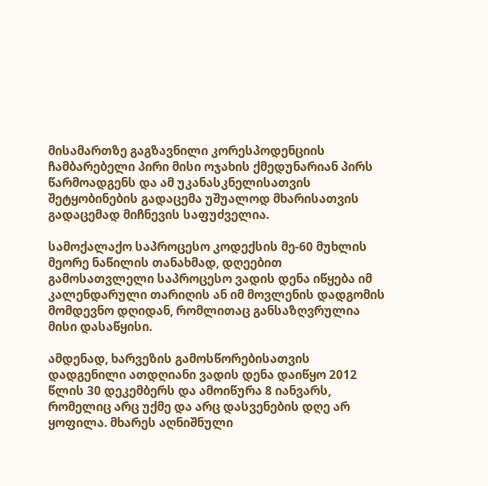მისამართზე გაგზავნილი კორესპოდენციის ჩამბარებელი პირი მისი ოჯახის ქმედუნარიან პირს წარმოადგენს და ამ უკანასკნელისათვის შეტყობინების გადაცემა უშუალოდ მხარისათვის გადაცემად მიჩნევის საფუძველია.

სამოქალაქო საპროცესო კოდექსის მე-60 მუხლის მეორე ნაწილის თანახმად, დღეებით გამოსათვლელი საპროცესო ვადის დენა იწყება იმ კალენდარული თარიღის ან იმ მოვლენის დადგომის მომდევნო დღიდან, რომლითაც განსაზღვრულია მისი დასაწყისი.

ამდენად, ხარვეზის გამოსწორებისათვის დადგენილი ათდღიანი ვადის დენა დაიწყო 2012 წლის 30 დეკემბერს და ამოიწურა 8 იანვარს, რომელიც არც უქმე და არც დასვენების დღე არ ყოფილა. მხარეს აღნიშნული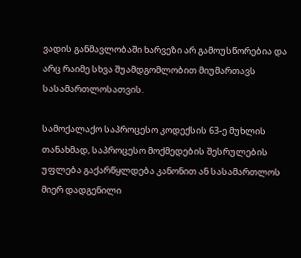ვადის განმავლობაში ხარვეზი არ გამოუსწორებია და არც რაიმე სხვა შუამდგომლობით მიუმართავს სასამართლოსათვის.

სამოქალაქო საპროცესო კოდექსის 63-ე მუხლის თანახმად, საპროცესო მოქმედების შესრულების უფლება გაქარწყლდება კანონით ან სასამართლოს მიერ დადგენილი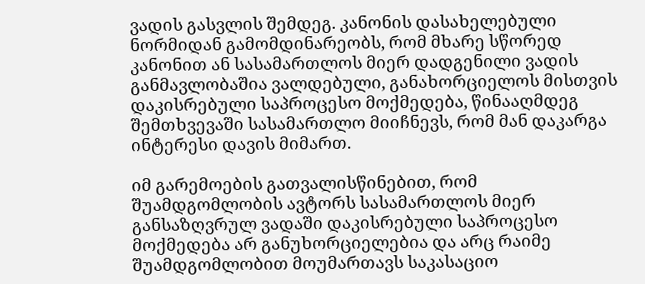ვადის გასვლის შემდეგ. კანონის დასახელებული ნორმიდან გამომდინარეობს, რომ მხარე სწორედ კანონით ან სასამართლოს მიერ დადგენილი ვადის განმავლობაშია ვალდებული, განახორციელოს მისთვის დაკისრებული საპროცესო მოქმედება, წინააღმდეგ შემთხვევაში სასამართლო მიიჩნევს, რომ მან დაკარგა ინტერესი დავის მიმართ.

იმ გარემოების გათვალისწინებით, რომ შუამდგომლობის ავტორს სასამართლოს მიერ განსაზღვრულ ვადაში დაკისრებული საპროცესო მოქმედება არ განუხორციელებია და არც რაიმე შუამდგომლობით მოუმართავს საკასაციო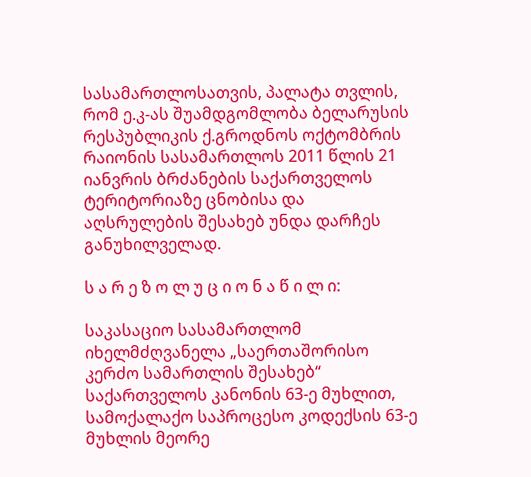სასამართლოსათვის, პალატა თვლის, რომ ე.კ-ას შუამდგომლობა ბელარუსის რესპუბლიკის ქ.გროდნოს ოქტომბრის რაიონის სასამართლოს 2011 წლის 21 იანვრის ბრძანების საქართველოს ტერიტორიაზე ცნობისა და აღსრულების შესახებ უნდა დარჩეს განუხილველად.

ს ა რ ე ზ ო ლ უ ც ი ო ნ ა წ ი ლ ი:

საკასაციო სასამართლომ იხელმძღვანელა „საერთაშორისო კერძო სამართლის შესახებ“ საქართველოს კანონის 63-ე მუხლით, სამოქალაქო საპროცესო კოდექსის 63-ე მუხლის მეორე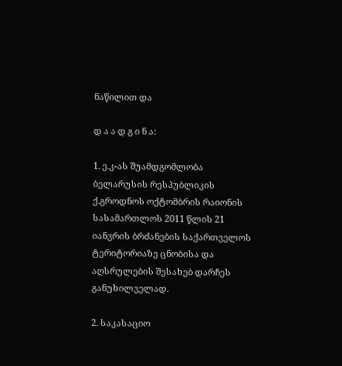ნაწილით და

დ ა ა დ გ ი ნ ა:

1. ე.კ-ას შუამდგომლობა ბელარუსის რესპუბლიკის ქ.გროდნოს ოქტომბრის რაიონის სასამართლოს 2011 წლის 21 იანვრის ბრძანების საქართველოს ტერიტორიაზე ცნობისა და აღსრულების შესახებ დარჩეს განუხილველად.

2. საკასაციო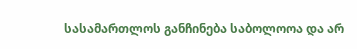სასამართლოს განჩინება საბოლოოა და არ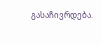გასაჩივრდება.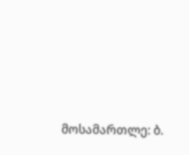მოსამართლე: ბ.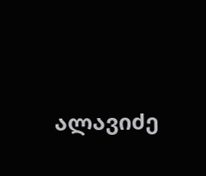ალავიძე